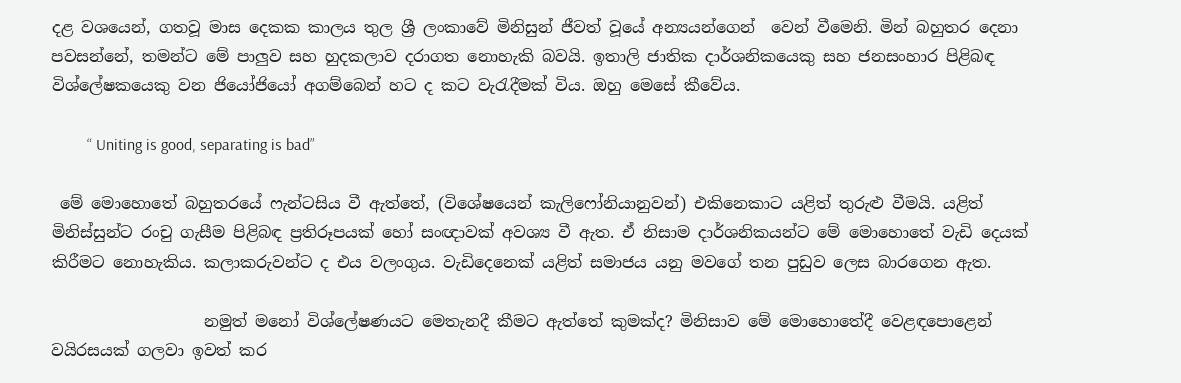දළ වශයෙන්, ගතවූ මාස දෙකක කාලය තුල ශ්‍රී ලංකාවේ මිනිසුන් ජීවත් වූයේ අන්‍යයන්ගෙන්  වෙන් වීමෙනි. මින් බහුතර දෙනා පවසන්නේ, තමන්ට මේ පාලුව සහ හුදකලාව දරාගත නොහැකි බවයි. ඉතාලි ජාතික දාර්ශනිකයෙකු සහ ජනසංහාර පිළිබඳ විශ්ලේෂකයෙකු වන ජියෝජියෝ අගම්බෙන් හට ද කට වැරැදීමක් විය. ඔහු මෙසේ කීවේය.

         “ Uniting is good, separating is bad”

 මේ මොහොතේ බහුතරයේ ෆැන්ටසිය වී ඇත්තේ, (විශේෂයෙන් කැලිෆෝනියානුවන්) එකිනෙකාට යළිත් තුරුළු වීමයි. යළිත් මිනිස්සුන්ට රංචු ගැසීම පිළිබඳ ප්‍රතිරූපයක් හෝ සංඥාවක් අවශ්‍ය වී ඇත. ඒ නිසාම දාර්ශනිකයන්ට මේ මොහොතේ වැඩි දෙයක් කිරීමට නොහැකිය. කලාකරුවන්ට ද එය වලංගුය. වැඩිදෙනෙක් යළිත් සමාජය යනු මවගේ තන පුඩුව ලෙස බාරගෙන ඇත.

                   නමුත් මනෝ විශ්ලේෂණයට මෙතැනදී කීමට ඇත්තේ කුමක්ද? මිනිසාව මේ මොහොතේදී වෙළඳපොළෙන් වයිරසයක් ගලවා ඉවත් කර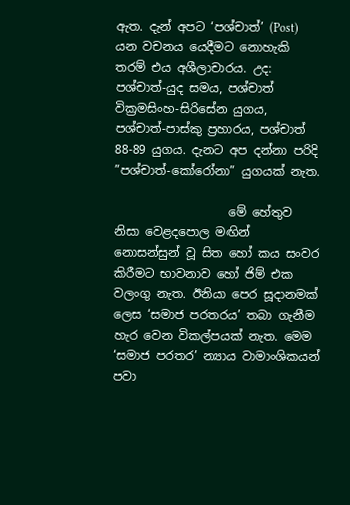ඇත. දැන් අපට ‘පශ්චාත්’ (Post) යන වචනය යෙදීමට නොහැකි තරම් එය අශීලාචාරය. උද: පශ්චාත්-යුද සමය, පශ්චාත් වික්‍රමසිංහ-සිරිසේන යුගය, පශ්චාත්-පාස්කු ප්‍රහාරය, පශ්චාත් 88-89 යුගය. දැනට අප දන්නා පරිදි ”පශ්චාත්-කෝරෝනා” යුගයක් නැත.

                   මේ හේතුව නිසා වෙළදපොල මඟින් නොසන්සුන් වූ සිත හෝ කය සංවර කිරීමට භාවනාව හෝ ජිම් එක වලංගු නැත. ඊනියා පෙර සූදානමක් ලෙස ‘සමාජ පරතරය’ තබා ගැනීම හැර වෙන විකල්පයක් නැත. මෙම ‘සමාජ පරතර’ න්‍යාය වාමාංශිකයන් පවා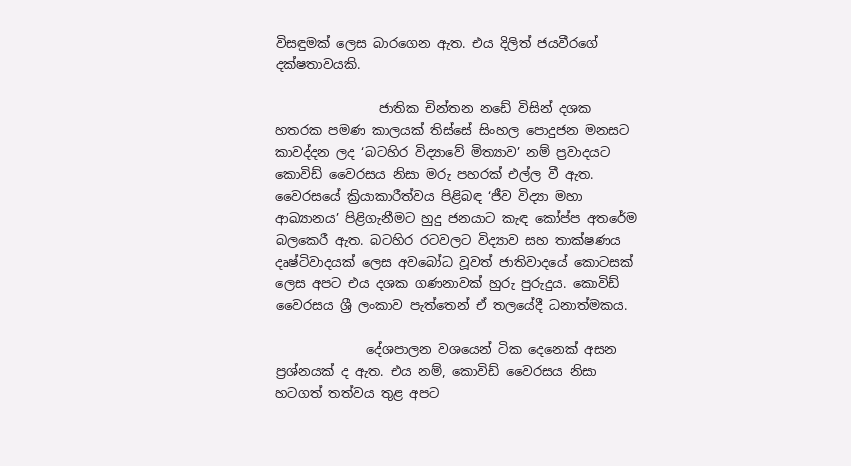විසඳුමක් ලෙස බාරගෙන ඇත. එය දිලිත් ජයවීරගේ දක්ෂතාවයකි.

                ජාතික චින්තන නඩේ විසින් දශක හතරක පමණ කාලයක් තිස්සේ සිංහල පොදුජන මනසට කාවද්දන ලද ‘බටහිර විද්‍යාවේ මිත්‍යාව’ නම් ප්‍රවාදයට කොවිඩ් වෛරසය නිසා මරු පහරක් එල්ල වී ඇත. වෛරසයේ ක්‍රියාකාරීත්වය පිළිබඳ ‘ජීව විද්‍යා මහා ආඛ්‍යානය’ පිළිගැනීමට හුදු ජනයාට කැඳ කෝප්ප අතරේම බලකෙරී ඇත. බටහිර රටවලට විද්‍යාව සහ තාක්ෂණය දෘෂ්ටිවාදයක් ලෙස අවබෝධ වූවත් ජාතිවාදයේ කොටසක් ලෙස අපට එය දශක ගණනාවක් හුරු පුරුදුය. කොවිඩ් වෛරසය ශ්‍රී ලංකාව පැත්තෙන් ඒ තලයේදී ධනාත්මකය.

              දේශපාලන වශයෙන් ටික දෙනෙක් අසන ප්‍රශ්නයක් ද ඇත. එය නම්, කොවිඩ් වෛරසය නිසා හටගත් තත්වය තුළ අපට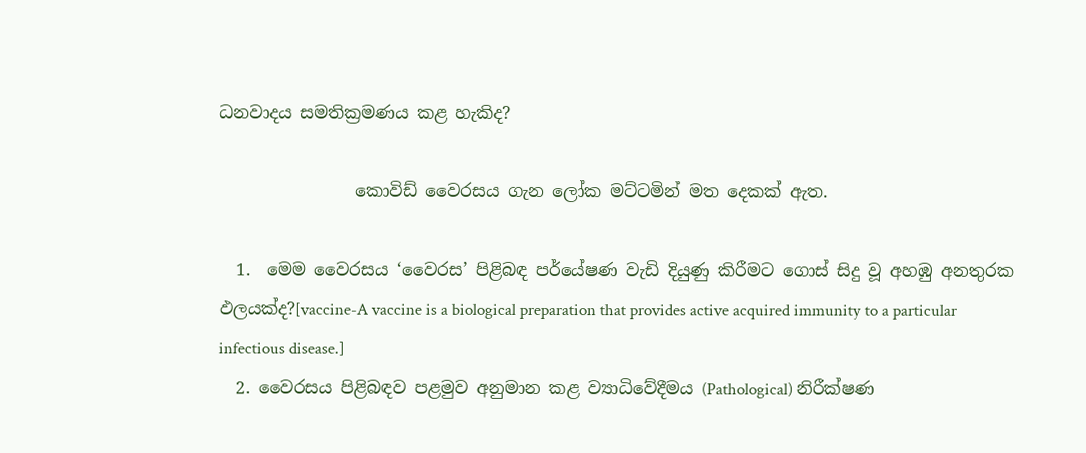ධනවාදය සමතික්‍රමණය කළ හැකිද?

                කොවිඩ් වෛරසය ගැන ලෝක මට්ටමින් මත දෙකක් ඇත.

  1.  මෙම වෛරසය ‘වෛරස’ පිළිබඳ පර්යේෂණ වැඩි දියුණු කිරීමට ගොස් සිදු වූ අහඹු අනතුරක ඵලයක්ද?[vaccine-A vaccine is a biological preparation that provides active acquired immunity to a particular infectious disease.]
  2. වෛරසය පිළිබඳව පළමුව අනුමාන කළ ව්‍යාධිවේදීමය (Pathological) නිරීක්ෂණ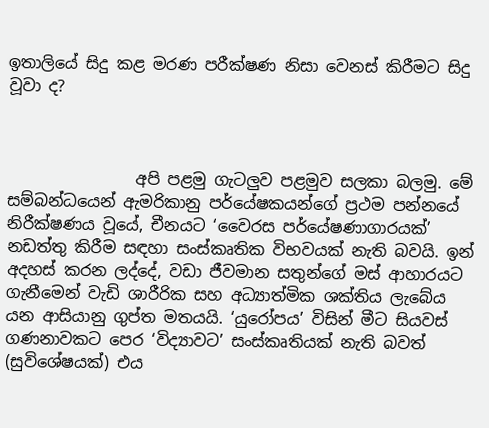ඉතාලියේ සිදු කළ මරණ පරීක්ෂණ නිසා වෙනස් කිරීමට සිදු වූවා ද?



                අපි පළමු ගැටලුව පළමුව සලකා බලමු. මේ සම්බන්ධයෙන් ඇමරිකානු පර්යේෂකයන්ගේ ප්‍රථම පන්නයේ නිරීක්ෂණය වූයේ, චීනයට ‘වෛරස පර්යේෂණාගාරයක්’ නඩත්තු කිරීම සඳහා සංස්කෘතික විභවයක් නැති බවයි. ඉන් අදහස් කරන ලද්දේ, වඩා ජීවමාන සතුන්ගේ මස් ආහාරයට ගැනීමෙන් වැඩි ශාරීරික සහ අධ්‍යාත්මික ශක්තිය ලැබේය යන ආසියානු ගුප්ත මතයයි. ‘යුරෝපය’ විසින් මීට සියවස් ගණනාවකට පෙර ‘විද්‍යාවට’ සංස්කෘතියක් නැති බවත් (සුවිශේෂයක්) එය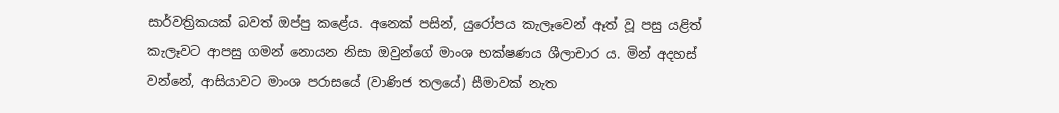සාර්වත්‍රිකයක් බවත් ඔප්පු කළේය. අනෙක් පසින්, යුරෝපය කැලෑවෙන් ඈත් වූ පසු යළිත් කැලෑවට ආපසු ගමන් නොයන නිසා ඔවුන්ගේ මාංශ භක්ෂණය ශීලාචාර ය. මින් අදහස් වන්නේ, ආසියාවට මාංශ පරාසයේ (වාණිජ තලයේ) සීමාවක් නැත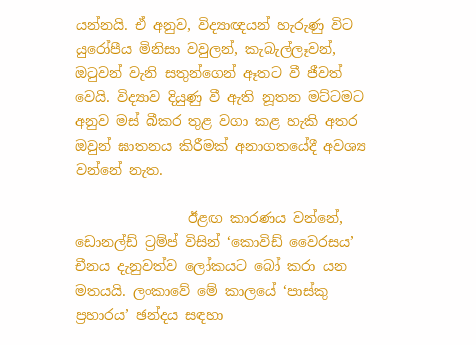යන්නයි. ඒ අනුව, විද්‍යාඥයන් හැරුණු විට යුරෝපීය මිනිසා වවුලන්, කැබැල්ලෑවන්, ඔටුවන් වැනි සතුන්ගෙන් ඈතට වී ජීවත් වෙයි. විද්‍යාව දියුණු වී ඇති නූතන මට්ටමට අනුව මස් බීකර තුළ වගා කළ හැකි අතර ඔවුන් ඝාතනය කිරීමක් අනාගතයේදී අවශ්‍ය වන්නේ නැත.

                ඊළඟ කාරණය වන්නේ, ඩොනල්ඩ් ට්‍රම්ප් විසින් ‘කොවිඩ් වෛරසය’ චීනය දැනුවත්ව ලෝකයට බෝ කරා යන මතයයි. ලංකාවේ මේ කාලයේ ‘පාස්කු ප්‍රහාරය’ ඡන්දය සඳහා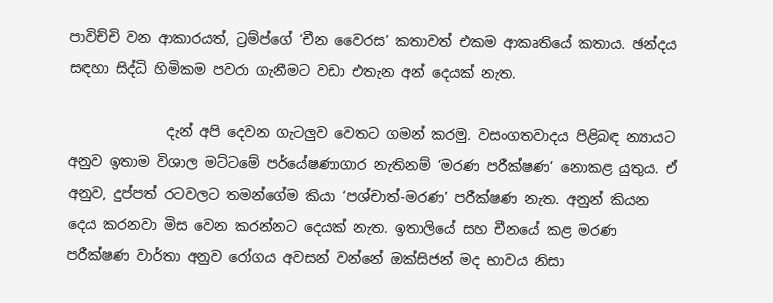පාවිච්චි වන ආකාරයත්, ට්‍රම්ප්ගේ ‘චීන වෛරස’ කතාවත් එකම ආකෘතියේ කතාය. ඡන්දය සඳහා සිද්ධි හිමිකම පවරා ගැනීමට වඩා එතැන අන් දෙයක් නැත.

              දැන් අපි දෙවන ගැටලුව වෙතට ගමන් කරමු. වසංගතවාදය පිළිබඳ න්‍යායට අනුව ඉතාම විශාල මට්ටමේ පර්යේෂණාගාර නැතිනම් ‘මරණ පරීක්ෂණ’ නොකළ යුතුය. ඒ අනුව, දුප්පත් රටවලට තමන්ගේම කියා ‘පශ්චාත්-මරණ’ පරීක්ෂණ නැත. අනුන් කියන දෙය කරනවා මිස වෙන කරන්නට දෙයක් නැත. ඉතාලියේ සහ චීනයේ කළ මරණ පරීක්ෂණ වාර්තා අනුව රෝගය අවසන් වන්නේ ඔක්සිජන් මද භාවය නිසා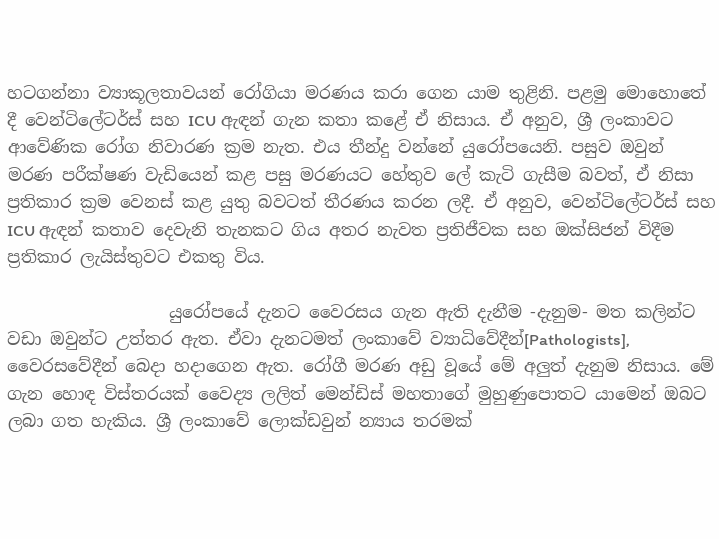හටගන්නා ව්‍යාකූලතාවයන් රෝගියා මරණය කරා ගෙන යාම තුළිනි. පළමු මොහොතේ දී වෙන්ටිලේටර්ස් සහ ICU ඇඳන් ගැන කතා කළේ ඒ නිසාය. ඒ අනුව, ශ්‍රී ලංකාවට ආවේණික රෝග නිවාරණ ක්‍රම නැත. එය තීන්දු වන්නේ යුරෝපයෙනි. පසුව ඔවුන් මරණ පරීක්ෂණ වැඩියෙන් කළ පසු මරණයට හේතුව ලේ කැටි ගැසීම බවත්, ඒ නිසා ප්‍රතිකාර ක්‍රම වෙනස් කළ යුතු බවටත් තීරණය කරන ලදී. ඒ අනුව, වෙන්ටිලේටර්ස් සහ ICU ඇඳන් කතාව දෙවැනි තැනකට ගිය අතර නැවත ප්‍රතිජීවක සහ ඔක්සිජන් විදීම ප්‍රතිකාර ලැයිස්තුවට එකතු විය.

                   යුරෝපයේ දැනට වෛරසය ගැන ඇති දැනීම -දැනුම- මත කලින්ට වඩා ඔවුන්ට උත්තර ඇත. ඒවා දැනටමත් ලංකාවේ ව්‍යාධිවේදීන්[Pathologists], වෛරසවේදීන් බෙදා හදාගෙන ඇත. රෝගී මරණ අඩු වූයේ මේ අලුත් දැනුම නිසාය. මේ ගැන හොඳ විස්තරයක් වෛද්‍ය ලලිත් මෙන්ඩිස් මහතාගේ මුහුණුපොතට යාමෙන් ඔබට ලබා ගත හැකිය. ශ්‍රී ලංකාවේ ලොක්ඩවුන් න්‍යාය තරමක්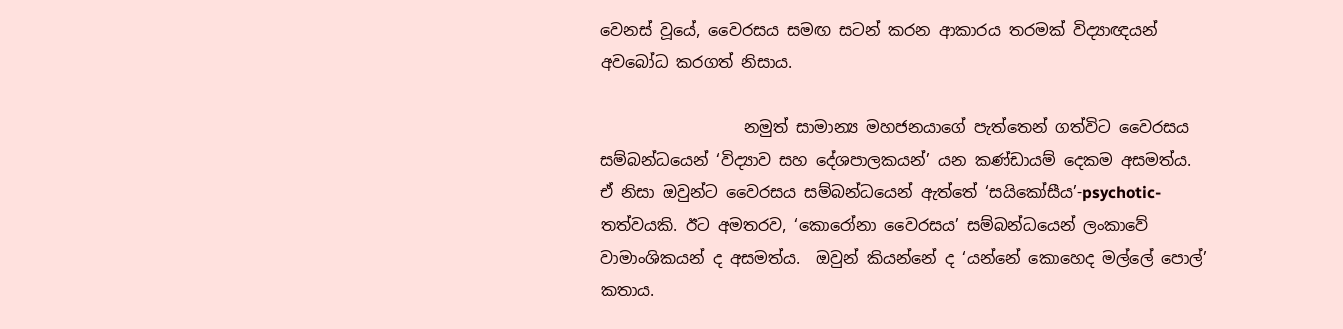වෙනස් වූයේ, වෛරසය සමඟ සටන් කරන ආකාරය තරමක් විද්‍යාඥයන් අවබෝධ කරගත් නිසාය.

                  නමුත් සාමාන්‍ය මහජනයාගේ පැත්තෙන් ගත්විට වෛරසය සම්බන්ධයෙන් ‘විද්‍යාව සහ දේශපාලකයන්’ යන කණ්ඩායම් දෙකම අසමත්ය. ඒ නිසා ඔවුන්ට වෛරසය සම්බන්ධයෙන් ඇත්තේ ‘සයිකෝසීය’-psychotic- තත්වයකි. ඊට අමතරව, ‘කොරෝනා වෛරසය’ සම්බන්ධයෙන් ලංකාවේ වාමාංශිකයන් ද අසමත්ය.  ඔවුන් කියන්නේ ද ‘යන්නේ කොහෙද මල්ලේ පොල්’ කතාය.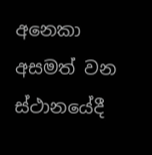අනෙකා අසමත් වන ස්ථානයේදී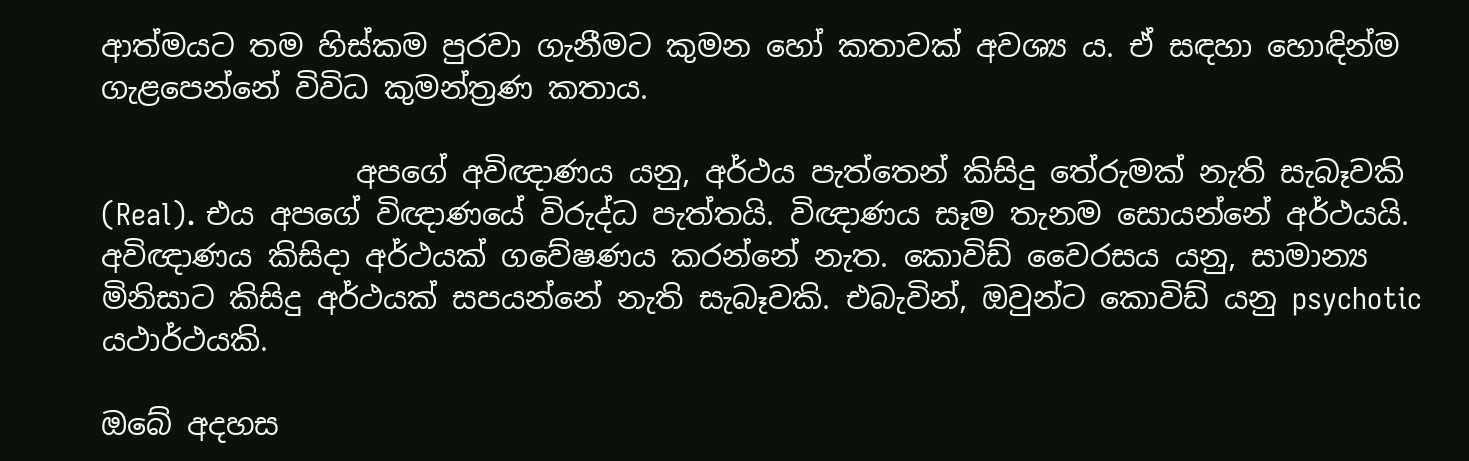ආත්මයට තම හිස්කම පුරවා ගැනීමට කුමන හෝ කතාවක් අවශ්‍ය ය. ඒ සඳහා හොඳින්ම ගැළපෙන්නේ විවිධ කුමන්ත්‍රණ කතාය.

                 අපගේ අවිඥාණය යනු, අර්ථය පැත්තෙන් කිසිදු තේරුමක් නැති සැබෑවකි (Real). එය අපගේ විඥාණයේ විරුද්ධ පැත්තයි. විඥාණය සෑම තැනම සොයන්නේ අර්ථයයි. අවිඥාණය කිසිදා අර්ථයක් ගවේෂණය කරන්නේ නැත. කොවිඩ් වෛරසය යනු, සාමාන්‍ය මිනිසාට කිසිදු අර්ථයක් සපයන්නේ නැති සැබෑවකි. එබැවින්, ඔවුන්ට කොවිඩ් යනු psychotic යථාර්ථයකි.

ඔබේ අදහස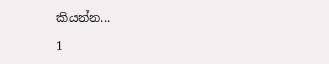කියන්න...

1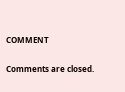COMMENT

Comments are closed.